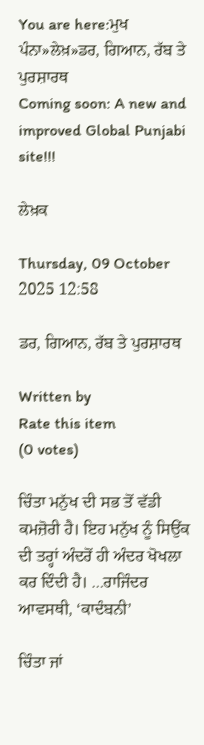You are here:ਮੁਖ ਪੰਨਾ»ਲੇਖ਼»ਡਰ, ਗਿਆਨ, ਰੱਬ ਤੇ ਪੁਰਸ਼ਾਰਥ
Coming soon: A new and improved Global Punjabi site!!!

ਲੇਖ਼ਕ

Thursday, 09 October 2025 12:58

ਡਰ, ਗਿਆਨ, ਰੱਬ ਤੇ ਪੁਰਸ਼ਾਰਥ

Written by
Rate this item
(0 votes)

ਚਿੰਤਾ ਮਨੁੱਖ ਦੀ ਸਭ ਤੋਂ ਵੱਡੀ ਕਮਜ਼ੋਰੀ ਹੈ। ਇਹ ਮਨੁੱਖ ਨੂੰ ਸਿਉਂਕ ਦੀ ਤਰ੍ਹਾਂ ਅੰਦਰੋਂ ਹੀ ਅੰਦਰ ਖੋਖਲਾ ਕਰ ਦਿੰਦੀ ਹੈ। …ਰਾਜਿੰਦਰ ਆਵਸਥੀ, ‘ਕਾਦੰਬਨੀ’

ਚਿੰਤਾ ਜਾਂ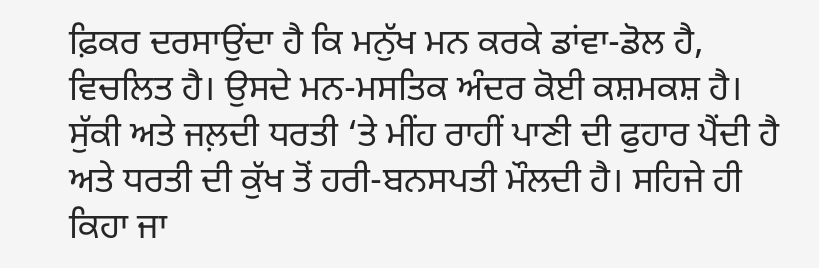ਫ਼ਿਕਰ ਦਰਸਾਉਂਦਾ ਹੈ ਕਿ ਮਨੁੱਖ ਮਨ ਕਰਕੇ ਡਾਂਵਾ-ਡੋਲ ਹੈ, ਵਿਚਲਿਤ ਹੈ। ਉਸਦੇ ਮਨ-ਮਸਤਿਕ ਅੰਦਰ ਕੋਈ ਕਸ਼ਮਕਸ਼ ਹੈ। ਸੁੱਕੀ ਅਤੇ ਜਲ਼ਦੀ ਧਰਤੀ ‘ਤੇ ਮੀਂਹ ਰਾਹੀਂ ਪਾਣੀ ਦੀ ਫੁਹਾਰ ਪੈਂਦੀ ਹੈ ਅਤੇ ਧਰਤੀ ਦੀ ਕੁੱਖ ਤੋਂ ਹਰੀ-ਬਨਸਪਤੀ ਮੌਲਦੀ ਹੈ। ਸਹਿਜੇ ਹੀ ਕਿਹਾ ਜਾ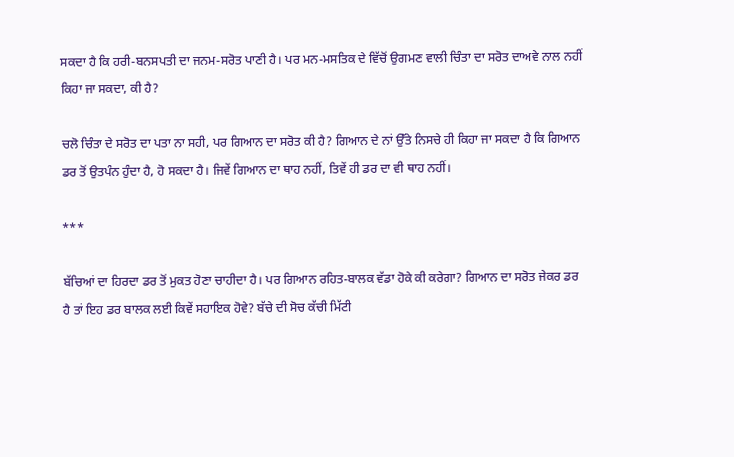ਸਕਦਾ ਹੈ ਕਿ ਹਰੀ-ਬਨਸਪਤੀ ਦਾ ਜਨਮ-ਸਰੋਤ ਪਾਣੀ ਹੈ। ਪਰ ਮਨ-ਮਸਤਿਕ ਦੇ ਵਿੱਚੋਂ ਉਗਮਣ ਵਾਲੀ ਚਿੰਤਾ ਦਾ ਸਰੋਤ ਦਾਅਵੇ ਨਾਲ ਨਹੀਂ ਕਿਹਾ ਜਾ ਸਕਦਾ, ਕੀ ਹੈ?

ਚਲੋ ਚਿੰਤਾ ਦੇ ਸਰੋਤ ਦਾ ਪਤਾ ਨਾ ਸਹੀ, ਪਰ ਗਿਆਨ ਦਾ ਸਰੋਤ ਕੀ ਹੈ? ਗਿਆਨ ਦੇ ਨਾਂ ਉੱਤੇ ਨਿਸਚੇ ਹੀ ਕਿਹਾ ਜਾ ਸਕਦਾ ਹੈ ਕਿ ਗਿਆਨ ਡਰ ਤੋਂ ਉਤਪੰਨ ਹੁੰਦਾ ਹੈ, ਹੋ ਸਕਦਾ ਹੈ। ਜਿਵੇਂ ਗਿਆਨ ਦਾ ਥਾਹ ਨਹੀਂ, ਤਿਵੇਂ ਹੀ ਡਰ ਦਾ ਵੀ ਥਾਹ ਨਹੀਂ।

***

ਬੱਚਿਆਂ ਦਾ ਹਿਰਦਾ ਡਰ ਤੋਂ ਮੁਕਤ ਹੋਣਾ ਚਾਹੀਦਾ ਹੈ। ਪਰ ਗਿਆਨ ਰਹਿਤ-ਬਾਲਕ ਵੱਡਾ ਹੋਕੇ ਕੀ ਕਰੇਗਾ? ਗਿਆਨ ਦਾ ਸਰੋਤ ਜੇਕਰ ਡਰ ਹੈ ਤਾਂ ਇਹ ਡਰ ਬਾਲਕ ਲਈ ਕਿਵੇਂ ਸਹਾਇਕ ਹੋਵੇ? ਬੱਚੇ ਦੀ ਸੋਚ ਕੱਚੀ ਮਿੱਟੀ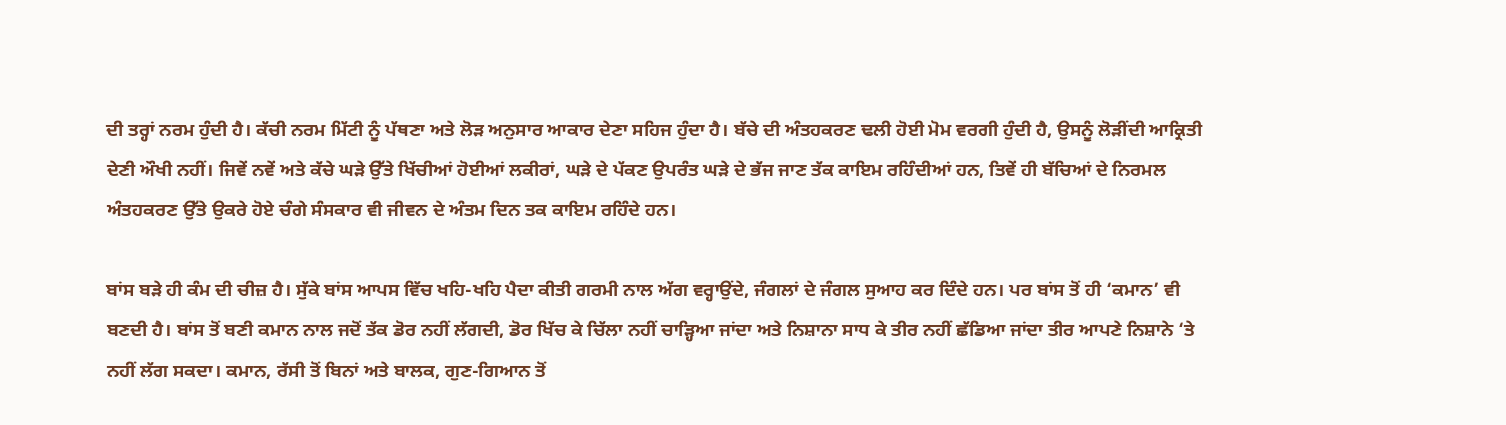ਦੀ ਤਰ੍ਹਾਂ ਨਰਮ ਹੁੰਦੀ ਹੈ। ਕੱਚੀ ਨਰਮ ਮਿੱਟੀ ਨੂੰ ਪੱਥਣਾ ਅਤੇ ਲੋੜ ਅਨੁਸਾਰ ਆਕਾਰ ਦੇਣਾ ਸਹਿਜ ਹੁੰਦਾ ਹੈ। ਬੱਚੇ ਦੀ ਅੰਤਹਕਰਣ ਢਲੀ ਹੋਈ ਮੋਮ ਵਰਗੀ ਹੁੰਦੀ ਹੈ, ਉਸਨੂੰ ਲੋੜੀਂਦੀ ਆਕ੍ਰਿਤੀ ਦੇਣੀ ਔਖੀ ਨਹੀਂ। ਜਿਵੇਂ ਨਵੇਂ ਅਤੇ ਕੱਚੇ ਘੜੇ ਉੱਤੇ ਖਿੱਚੀਆਂ ਹੋਈਆਂ ਲਕੀਰਾਂ, ਘੜੇ ਦੇ ਪੱਕਣ ਉਪਰੰਤ ਘੜੇ ਦੇ ਭੱਜ ਜਾਣ ਤੱਕ ਕਾਇਮ ਰਹਿੰਦੀਆਂ ਹਨ, ਤਿਵੇਂ ਹੀ ਬੱਚਿਆਂ ਦੇ ਨਿਰਮਲ ਅੰਤਹਕਰਣ ਉੱਤੇ ਉਕਰੇ ਹੋਏ ਚੰਗੇ ਸੰਸਕਾਰ ਵੀ ਜੀਵਨ ਦੇ ਅੰਤਮ ਦਿਨ ਤਕ ਕਾਇਮ ਰਹਿੰਦੇ ਹਨ।

ਬਾਂਸ ਬੜੇ ਹੀ ਕੰਮ ਦੀ ਚੀਜ਼ ਹੈ। ਸੁੱਕੇ ਬਾਂਸ ਆਪਸ ਵਿੱਚ ਖਹਿ-ਖਹਿ ਪੈਦਾ ਕੀਤੀ ਗਰਮੀ ਨਾਲ ਅੱਗ ਵਰ੍ਹਾਉਂਦੇ, ਜੰਗਲਾਂ ਦੇ ਜੰਗਲ ਸੁਆਹ ਕਰ ਦਿੰਦੇ ਹਨ। ਪਰ ਬਾਂਸ ਤੋਂ ਹੀ ‘ਕਮਾਨ’ ਵੀ ਬਣਦੀ ਹੈ। ਬਾਂਸ ਤੋਂ ਬਣੀ ਕਮਾਨ ਨਾਲ ਜਦੋਂ ਤੱਕ ਡੋਰ ਨਹੀਂ ਲੱਗਦੀ, ਡੋਰ ਖਿੱਚ ਕੇ ਚਿੱਲਾ ਨਹੀਂ ਚਾੜ੍ਹਿਆ ਜਾਂਦਾ ਅਤੇ ਨਿਸ਼ਾਨਾ ਸਾਧ ਕੇ ਤੀਰ ਨਹੀਂ ਛੱਡਿਆ ਜਾਂਦਾ ਤੀਰ ਆਪਣੇ ਨਿਸ਼ਾਨੇ ‘ਤੇ ਨਹੀਂ ਲੱਗ ਸਕਦਾ। ਕਮਾਨ, ਰੱਸੀ ਤੋਂ ਬਿਨਾਂ ਅਤੇ ਬਾਲਕ, ਗੁਣ-ਗਿਆਨ ਤੋਂ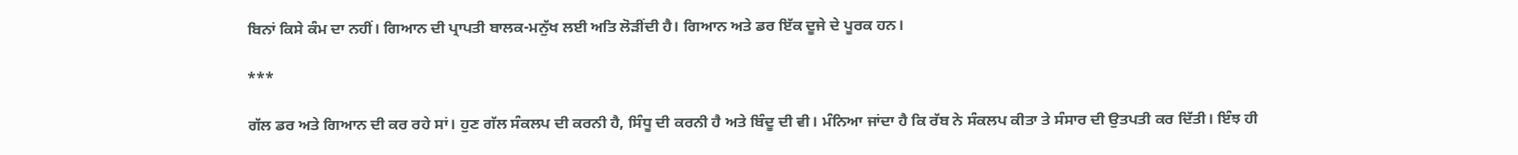ਬਿਨਾਂ ਕਿਸੇ ਕੰਮ ਦਾ ਨਹੀਂ। ਗਿਆਨ ਦੀ ਪ੍ਰਾਪਤੀ ਬਾਲਕ-ਮਨੁੱਖ ਲਈ ਅਤਿ ਲੋੜੀਂਦੀ ਹੈ। ਗਿਆਨ ਅਤੇ ਡਰ ਇੱਕ ਦੂਜੇ ਦੇ ਪੂਰਕ ਹਨ।

***

ਗੱਲ ਡਰ ਅਤੇ ਗਿਆਨ ਦੀ ਕਰ ਰਹੇ ਸਾਂ। ਹੁਣ ਗੱਲ ਸੰਕਲਪ ਦੀ ਕਰਨੀ ਹੈ, ਸਿੰਧੂ ਦੀ ਕਰਨੀ ਹੈ ਅਤੇ ਬਿੰਦੂ ਦੀ ਵੀ। ਮੰਨਿਆ ਜਾਂਦਾ ਹੈ ਕਿ ਰੱਬ ਨੇ ਸੰਕਲਪ ਕੀਤਾ ਤੇ ਸੰਸਾਰ ਦੀ ਉਤਪਤੀ ਕਰ ਦਿੱਤੀ। ਇੰਝ ਹੀ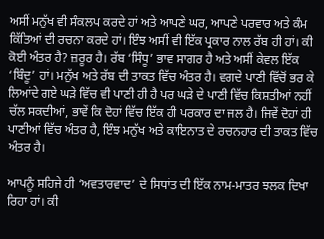ਅਸੀਂ ਮਨੁੱਖ ਵੀ ਸੰਕਲਪ ਕਰਦੇ ਹਾਂ ਅਤੇ ਆਪਣੇ ਘਰ, ਆਪਣੇ ਪਰਵਾਰ ਅਤੇ ਕੰਮ ਕਿੱਤਿਆਂ ਦੀ ਰਚਨਾ ਕਰਦੇ ਹਾਂ। ਇੰਝ ਅਸੀਂ ਵੀ ਇੱਕ ਪ੍ਰਕਾਰ ਨਾਲ ਰੱਬ ਹੀ ਹਾਂ। ਕੀ ਕੋਈ ਅੰਤਰ ਹੈ? ਜ਼ਰੂਰ ਹੈ। ਰੱਬ ‘ਸਿੰਧੂ’ ਭਾਵ ਸਾਗਰ ਹੈ ਅਤੇ ਅਸੀਂ ਕੇਵਲ ਇੱਕ ‘ਬਿੰਦੂ’ ਹਾਂ। ਮਨੁੱਖ ਅਤੇ ਰੱਬ ਦੀ ਤਾਕਤ ਵਿੱਚ ਅੰਤਰ ਹੈ। ਵਗਦੇ ਪਾਣੀ ਵਿੱਚੋਂ ਭਰ ਕੇ ਲਿਆਂਦੇ ਗਏ ਘੜੇ ਵਿੱਚ ਵੀ ਪਾਣੀ ਹੀ ਹੈ ਪਰ ਘੜੇ ਦੇ ਪਾਣੀ ਵਿੱਚ ਕਿਸ਼ਤੀਆਂ ਨਹੀਂ ਚੱਲ ਸਕਦੀਆਂ, ਭਾਵੇਂ ਕਿ ਦੋਹਾਂ ਵਿੱਚ ਇੱਕ ਹੀ ਪਰਕਾਰ ਦਾ ਜਲ ਹੈ। ਜਿਵੇਂ ਦੋਹਾਂ ਹੀ ਪਾਣੀਆਂ ਵਿੱਚ ਅੰਤਰ ਹੈ, ਇੰਝ ਮਨੁੱਖ ਅਤੇ ਕਾਇਨਾਤ ਦੇ ਰਚਨਹਾਰ ਦੀ ਤਾਕਤ ਵਿੱਚ ਅੰਤਰ ਹੈ।

ਆਪਨੂੰ ਸਹਿਜੇ ਹੀ ‘ਅਵਤਾਰਵਾਦ’ ਦੇ ਸਿਧਾਂਤ ਦੀ ਇੱਕ ਨਾਮ-ਮਾਤਰ ਝਲਕ ਦਿਖਾ ਰਿਹਾ ਹਾਂ। ਕੀ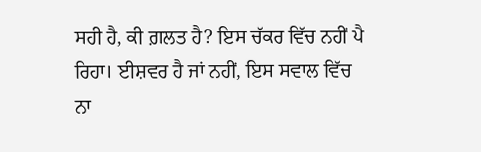ਸਹੀ ਹੈ, ਕੀ ਗ਼ਲਤ ਹੈ? ਇਸ ਚੱਕਰ ਵਿੱਚ ਨਹੀਂ ਪੈ ਰਿਹਾ। ਈਸ਼ਵਰ ਹੈ ਜਾਂ ਨਹੀਂ, ਇਸ ਸਵਾਲ ਵਿੱਚ ਨਾ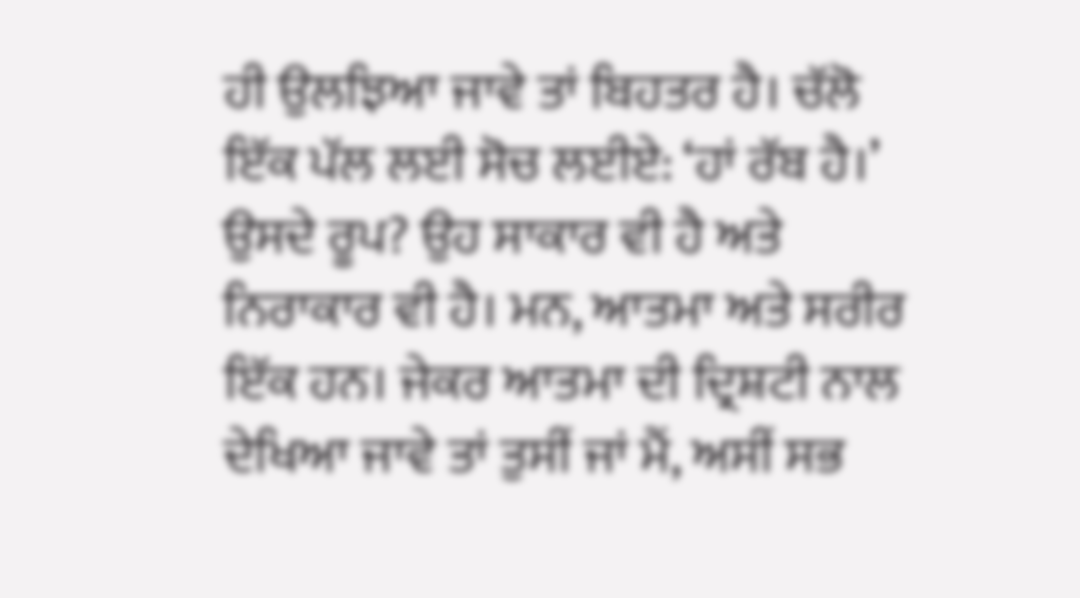ਹੀ ਉਲਝਿਆ ਜਾਵੇ ਤਾਂ ਬਿਹਤਰ ਹੈ। ਚੱਲੋ ਇੱਕ ਪੱਲ ਲਈ ਸੋਚ ਲਈਏ: ‘ਹਾਂ ਰੱਬ ਹੈ।’ ਉਸਦੇ ਰੂਪ? ਉਹ ਸਾਕਾਰ ਵੀ ਹੈ ਅਤੇ ਨਿਰਾਕਾਰ ਵੀ ਹੈ। ਮਨ, ਆਤਮਾ ਅਤੇ ਸਰੀਰ ਇੱਕ ਹਨ। ਜੇਕਰ ਆਤਮਾ ਦੀ ਦ੍ਰਿਸ਼ਟੀ ਨਾਲ ਦੇਖਿਆ ਜਾਵੇ ਤਾਂ ਤੁਸੀਂ ਜਾਂ ਮੈਂ, ਅਸੀਂ ਸਭ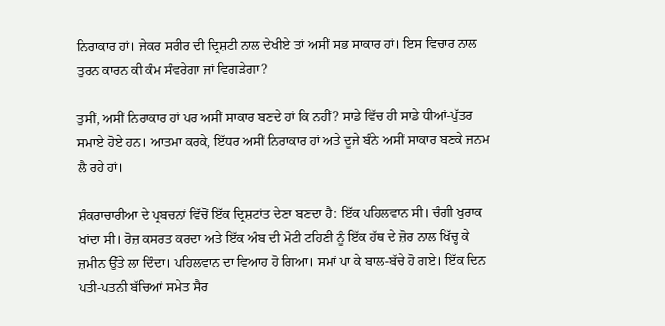ਨਿਰਾਕਾਰ ਹਾਂ। ਜੇਕਰ ਸਰੀਰ ਦੀ ਦ੍ਰਿਸ਼ਟੀ ਨਾਲ ਦੇਖੀਏ ਤਾਂ ਅਸੀਂ ਸਭ ਸਾਕਾਰ ਹਾਂ। ਇਸ ਵਿਚਾਰ ਨਾਲ ਤੁਰਨ ਕਾਰਨ ਕੀ ਕੰਮ ਸੰਵਰੇਗਾ ਜਾਂ ਵਿਗੜੇਗਾ?

ਤੁਸੀਂ, ਅਸੀਂ ਨਿਰਾਕਾਰ ਹਾਂ ਪਰ ਅਸੀਂ ਸਾਕਾਰ ਬਣਦੇ ਹਾਂ ਕਿ ਨਹੀਂ? ਸਾਡੇ ਵਿੱਚ ਹੀ ਸਾਡੇ ਧੀਆਂ-ਪੁੱਤਰ ਸਮਾਏ ਹੋਏ ਹਨ। ਆਤਮਾ ਕਰਕੇ, ਇੱਧਰ ਅਸੀਂ ਨਿਰਾਕਾਰ ਹਾਂ ਅਤੇ ਦੂਜੇ ਬੰਨੇ ਅਸੀਂ ਸਾਕਾਰ ਬਣਕੇ ਜਨਮ ਲੈ ਰਹੇ ਹਾਂ।

ਸ਼ੰਕਰਾਚਾਰੀਆ ਦੇ ਪ੍ਰਬਚਨਾਂ ਵਿੱਚੋਂ ਇੱਕ ਦ੍ਰਿਸ਼ਟਾਂਤ ਦੇਣਾ ਬਣਦਾ ਹੈ: ਇੱਕ ਪਹਿਲਵਾਨ ਸੀ। ਚੰਗੀ ਖੁਰਾਕ ਖਾਂਦਾ ਸੀ। ਰੋਜ਼ ਕਸਰਤ ਕਰਦਾ ਅਤੇ ਇੱਕ ਅੰਬ ਦੀ ਮੋਟੀ ਟਹਿਣੀ ਨੂੰ ਇੱਕ ਹੱਥ ਦੇ ਜ਼ੋਰ ਨਾਲ ਖਿੱਚ੍ਹ ਕੇ ਜ਼ਮੀਨ ਉੱਤੇ ਲਾ ਦਿੰਦਾ। ਪਹਿਲਵਾਨ ਦਾ ਵਿਆਹ ਹੋ ਗਿਆ। ਸਮਾਂ ਪਾ ਕੇ ਬਾਲ-ਬੱਚੇ ਹੋ ਗਏ। ਇੱਕ ਦਿਨ ਪਤੀ-ਪਤਨੀ ਬੱਚਿਆਂ ਸਮੇਤ ਸੈਰ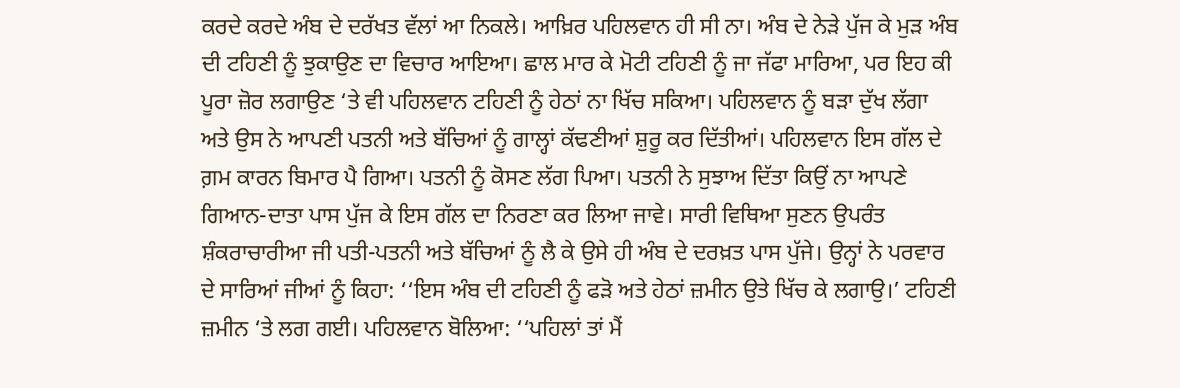ਕਰਦੇ ਕਰਦੇ ਅੰਬ ਦੇ ਦਰੱਖਤ ਵੱਲਾਂ ਆ ਨਿਕਲੇ। ਆਖ਼ਿਰ ਪਹਿਲਵਾਨ ਹੀ ਸੀ ਨਾ। ਅੰਬ ਦੇ ਨੇੜੇ ਪੁੱਜ ਕੇ ਮੁੜ ਅੰਬ ਦੀ ਟਹਿਣੀ ਨੂੰ ਝੁਕਾਉਣ ਦਾ ਵਿਚਾਰ ਆਇਆ। ਛਾਲ ਮਾਰ ਕੇ ਮੋਟੀ ਟਹਿਣੀ ਨੂੰ ਜਾ ਜੱਫਾ ਮਾਰਿਆ, ਪਰ ਇਹ ਕੀ ਪੂਰਾ ਜ਼ੋਰ ਲਗਾਉਣ ‘ਤੇ ਵੀ ਪਹਿਲਵਾਨ ਟਹਿਣੀ ਨੂੰ ਹੇਠਾਂ ਨਾ ਖਿੱਚ ਸਕਿਆ। ਪਹਿਲਵਾਨ ਨੂੰ ਬੜਾ ਦੁੱਖ ਲੱਗਾ ਅਤੇ ਉਸ ਨੇ ਆਪਣੀ ਪਤਨੀ ਅਤੇ ਬੱਚਿਆਂ ਨੂੰ ਗਾਲ੍ਹਾਂ ਕੱਢਣੀਆਂ ਸ਼ੁਰੂ ਕਰ ਦਿੱਤੀਆਂ। ਪਹਿਲਵਾਨ ਇਸ ਗੱਲ ਦੇ ਗ਼ਮ ਕਾਰਨ ਬਿਮਾਰ ਪੈ ਗਿਆ। ਪਤਨੀ ਨੂੰ ਕੋਸਣ ਲੱਗ ਪਿਆ। ਪਤਨੀ ਨੇ ਸੁਝਾਅ ਦਿੱਤਾ ਕਿਉਂ ਨਾ ਆਪਣੇ ਗਿਆਨ-ਦਾਤਾ ਪਾਸ ਪੁੱਜ ਕੇ ਇਸ ਗੱਲ ਦਾ ਨਿਰਣਾ ਕਰ ਲਿਆ ਜਾਵੇ। ਸਾਰੀ ਵਿਥਿਆ ਸੁਣਨ ਉਪਰੰਤ ਸ਼ੰਕਰਾਚਾਰੀਆ ਜੀ ਪਤੀ-ਪਤਨੀ ਅਤੇ ਬੱਚਿਆਂ ਨੂੰ ਲੈ ਕੇ ਉਸੇ ਹੀ ਅੰਬ ਦੇ ਦਰਖ਼ਤ ਪਾਸ ਪੁੱਜੇ। ਉਨ੍ਹਾਂ ਨੇ ਪਰਵਾਰ ਦੇ ਸਾਰਿਆਂ ਜੀਆਂ ਨੂੰ ਕਿਹਾ: ‘‘ਇਸ ਅੰਬ ਦੀ ਟਹਿਣੀ ਨੂੰ ਫੜੋ ਅਤੇ ਹੇਠਾਂ ਜ਼ਮੀਨ ਉਤੇ ਖਿੱਚ ਕੇ ਲਗਾਉ।’ ਟਹਿਣੀ ਜ਼ਮੀਨ ‘ਤੇ ਲਗ ਗਈ। ਪਹਿਲਵਾਨ ਬੋਲਿਆ: ‘‘ਪਹਿਲਾਂ ਤਾਂ ਮੈਂ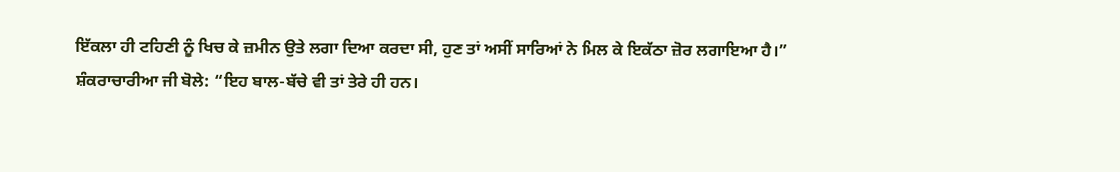ਇੱਕਲਾ ਹੀ ਟਹਿਣੀ ਨੂੰ ਖਿਚ ਕੇ ਜ਼ਮੀਨ ਉਤੇ ਲਗਾ ਦਿਆ ਕਰਦਾ ਸੀ, ਹੁਣ ਤਾਂ ਅਸੀਂ ਸਾਰਿਆਂ ਨੇ ਮਿਲ ਕੇ ਇਕੱਠਾ ਜ਼ੋਰ ਲਗਾਇਆ ਹੈ।” ਸ਼ੰਕਰਾਚਾਰੀਆ ਜੀ ਬੋਲੇ: “ਇਹ ਬਾਲ-ਬੱਚੇ ਵੀ ਤਾਂ ਤੇਰੇ ਹੀ ਹਨ।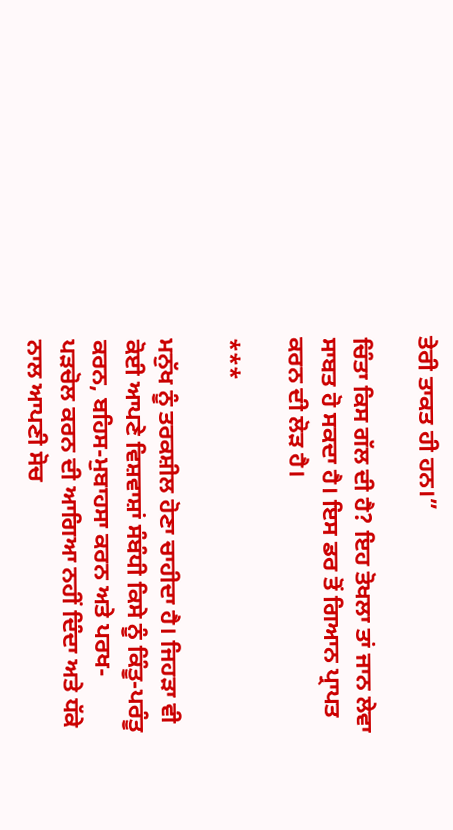ਤੇਰੀ ਤਾਕਤ ਹੀ ਹਨ।”

ਚਿੰਤਾ ਕਿਸ ਗੱਲ ਦੀ ਹੈ? ਇਹ ਤੋਖਲਾ ਤਾਂ ਜਾਨ ਲੇਵਾ ਸਾਬਤ ਹੋ ਸਕਦਾ ਹੈ। ਇਸ ਡਰ ਤੋਂ ਗਿਆਨ ਪ੍ਰਾਪਤ ਕਰਨ ਦੀ ਲੋੜ ਹੈ।

***

ਮਨੁੱਖ ਨੂੰ ਤਰਕਸ਼ੀਲ ਹੋਣਾ ਚਾਹੀਦਾ ਹੈ। ਜਿਹੜਾ ਵੀ ਕੋਈ ਆਪਣੇ ਵਿਸ਼ਵਾਸ਼ਾਂ ਸੰਬੰਧੀ ਕਿਸੇ ਨੂੰ ਕਿੰਤੂ-ਪਰੰਤੂ ਕਰਨ, ਬਹਿਸ-ਮੁਬਾਹਸਾ ਕਰਨ ਅਤੇ ਪਰਖ-ਪੜਚੋਲ ਕਰਨ ਦੀ ਆਗਿਆ ਨਹੀਂ ਦਿੰਦਾ ਅਤੇ ਧੱਕੇ ਨਾਲ ਆਪਣੀ ਸੋਚ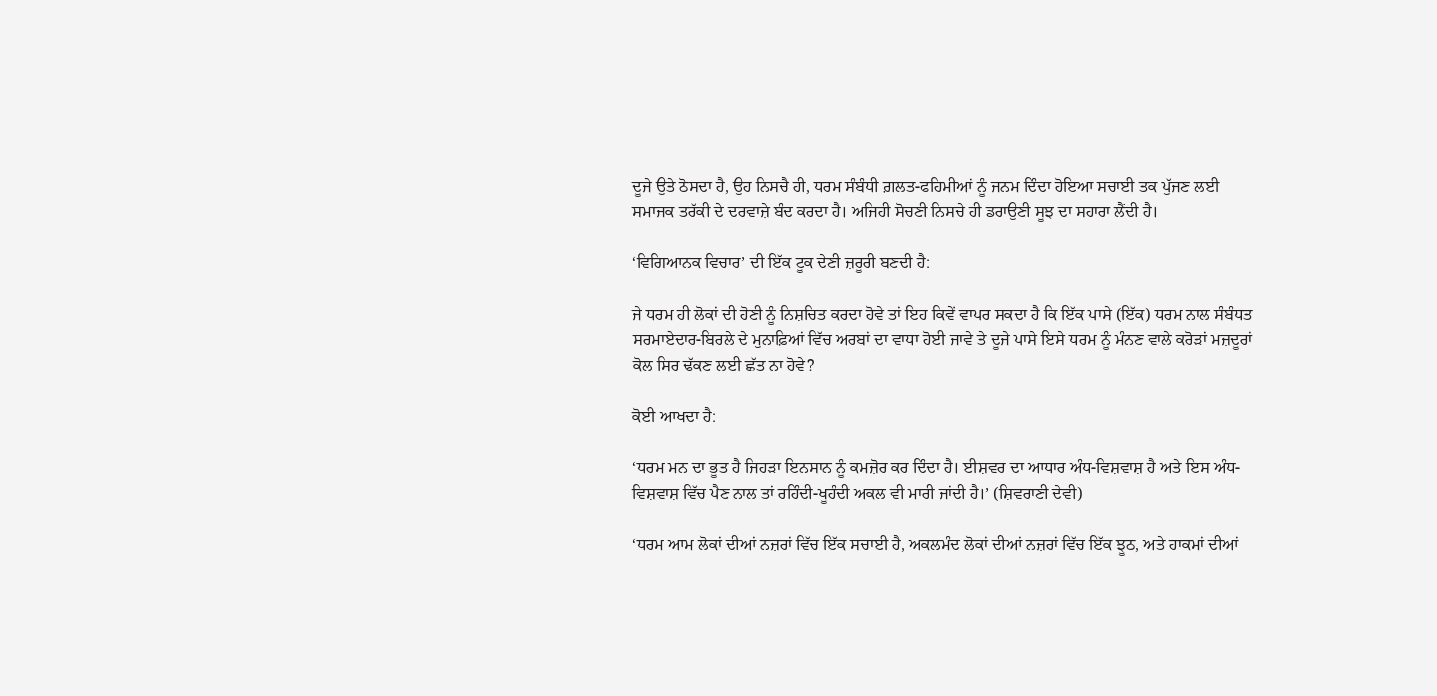ਦੂਜੇ ਉਤੇ ਠੋਸਦਾ ਹੈ, ਉਹ ਨਿਸਚੈ ਹੀ, ਧਰਮ ਸੰਬੰਧੀ ਗ਼ਲਤ-ਫਹਿਮੀਆਂ ਨੂੰ ਜਨਮ ਦਿੰਦਾ ਹੋਇਆ ਸਚਾਈ ਤਕ ਪੁੱਜਣ ਲਈ ਸਮਾਜਕ ਤਰੱਕੀ ਦੇ ਦਰਵਾਜ਼ੇ ਬੰਦ ਕਰਦਾ ਹੈ। ਅਜਿਹੀ ਸੋਚਣੀ ਨਿਸਚੇ ਹੀ ਡਰਾਉਣੀ ਸੂਝ ਦਾ ਸਹਾਰਾ ਲੈਂਦੀ ਹੈ।

‘ਵਿਗਿਆਨਕ ਵਿਚਾਰ’ ਦੀ ਇੱਕ ਟੂਕ ਦੇਣੀ ਜ਼ਰੂਰੀ ਬਣਦੀ ਹੈ:

ਜੇ ਧਰਮ ਹੀ ਲੋਕਾਂ ਦੀ ਹੋਣੀ ਨੂੰ ਨਿਸ਼ਚਿਤ ਕਰਦਾ ਹੋਵੇ ਤਾਂ ਇਹ ਕਿਵੇਂ ਵਾਪਰ ਸਕਦਾ ਹੈ ਕਿ ਇੱਕ ਪਾਸੇ (ਇੱਕ) ਧਰਮ ਨਾਲ ਸੰਬੰਧਤ ਸਰਮਾਏਦਾਰ-ਬਿਰਲੇ ਦੇ ਮੁਨਾਫ਼ਿਆਂ ਵਿੱਚ ਅਰਬਾਂ ਦਾ ਵਾਧਾ ਹੋਈ ਜਾਵੇ ਤੇ ਦੂਜੇ ਪਾਸੇ ਇਸੇ ਧਰਮ ਨੂੰ ਮੰਨਣ ਵਾਲੇ ਕਰੋੜਾਂ ਮਜ਼ਦੂਰਾਂ ਕੋਲ ਸਿਰ ਢੱਕਣ ਲਈ ਛੱਤ ਨਾ ਹੋਵੇ?

ਕੋਈ ਆਖਦਾ ਹੈ:

‘ਧਰਮ ਮਨ ਦਾ ਭੂਤ ਹੈ ਜਿਹੜਾ ਇਨਸਾਨ ਨੂੰ ਕਮਜ਼ੋਰ ਕਰ ਦਿੰਦਾ ਹੈ। ਈਸ਼ਵਰ ਦਾ ਆਧਾਰ ਅੰਧ-ਵਿਸ਼ਵਾਸ਼ ਹੈ ਅਤੇ ਇਸ ਅੰਧ-ਵਿਸ਼ਵਾਸ਼ ਵਿੱਚ ਪੈਣ ਨਾਲ ਤਾਂ ਰਹਿੰਦੀ-ਖੂਹੰਦੀ ਅਕਲ ਵੀ ਮਾਰੀ ਜਾਂਦੀ ਹੈ।’ (ਸ਼ਿਵਰਾਣੀ ਦੇਵੀ)

‘ਧਰਮ ਆਮ ਲੋਕਾਂ ਦੀਆਂ ਨਜ਼ਰਾਂ ਵਿੱਚ ਇੱਕ ਸਚਾਈ ਹੈ, ਅਕਲਮੰਦ ਲੋਕਾਂ ਦੀਆਂ ਨਜ਼ਰਾਂ ਵਿੱਚ ਇੱਕ ਝੂਠ, ਅਤੇ ਹਾਕਮਾਂ ਦੀਆਂ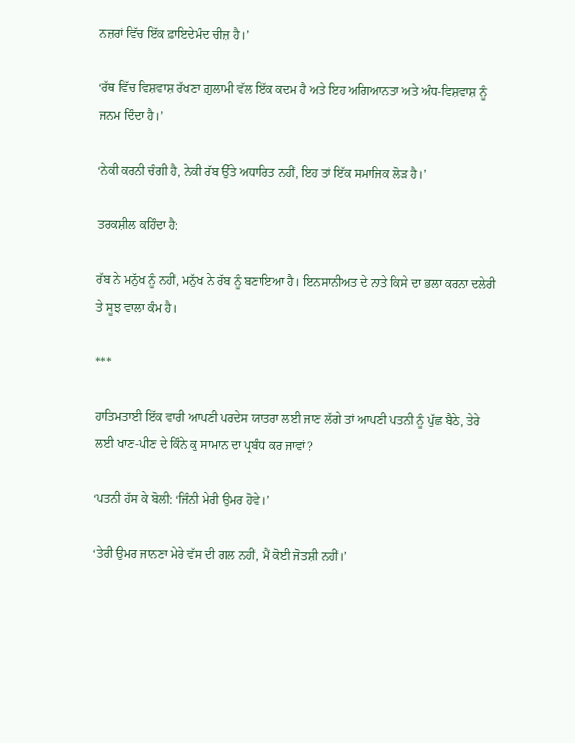ਨਜ਼ਰਾਂ ਵਿੱਚ ਇੱਕ ਫ਼ਾਇਦੇਮੰਦ ਚੀਜ਼ ਹੈ।’

‘ਰੱਥ ਵਿੱਚ ਵਿਸ਼ਵਾਸ਼ ਰੱਖਣਾ ਗ਼ੁਲਾਮੀ ਵੱਲ ਇੱਕ ਕਦਮ ਹੈ ਅਤੇ ਇਹ ਅਗਿਆਨਤਾ ਅਤੇ ਅੰਧ-ਵਿਸ਼ਵਾਸ਼ ਨੂੰ ਜਨਮ ਦਿੰਦਾ ਹੈ।’

‘ਨੇਕੀ ਕਰਨੀ ਚੰਗੀ ਹੈ, ਨੇਕੀ ਰੱਬ ਉੱਤੇ ਅਧਾਰਿਤ ਨਹੀਂ, ਇਹ ਤਾਂ ਇੱਕ ਸਮਾਜਿਕ ਲੋੜ ਹੈ।’

ਤਰਕਸ਼ੀਲ ਕਹਿੰਦਾ ਹੈ:

ਰੱਬ ਨੇ ਮਨੁੱਖ ਨੂੰ ਨਹੀਂ, ਮਨੁੱਖ ਨੇ ਰੱਬ ਨੂੰ ਬਣਾਇਆ ਹੈ। ਇਨਸਾਨੀਅਤ ਦੇ ਨਾਤੇ ਕਿਸੇ ਦਾ ਭਲਾ ਕਰਨਾ ਦਲੇਰੀ ਤੇ ਸੂਝ ਵਾਲਾ ਕੰਮ ਹੈ।

***

ਹਾਤਿਮਤਾਈ ਇੱਕ ਵਾਰੀ ਆਪਣੀ ਪਰਦੇਸ ਯਾਤਰਾ ਲਈ ਜਾਣ ਲੱਗੇ ਤਾਂ ਆਪਣੀ ਪਤਨੀ ਨੂੰ ਪੁੱਛ ਬੈਠੇ, ਤੇਰੇ ਲਈ ਖਾਣ-ਪੀਣ ਦੇ ਕਿੰਨੇ ਕੁ ਸਾਮਾਨ ਦਾ ਪ੍ਰਬੰਧ ਕਰ ਜਾਵਾਂ?

‘ਪਤਨੀ ਹੱਸ ਕੇ ਬੋਲੀ: ‘ਜਿੰਨੀ ਮੇਰੀ ਉਮਰ ਹੋਵੇ।’

‘ਤੇਰੀ ਉਮਰ ਜਾਨਣਾ ਮੇਰੇ ਵੱਸ ਦੀ ਗਲ ਨਹੀਂ, ਮੈਂ ਕੋਈ ਜੋਤਸ਼ੀ ਨਹੀਂ।’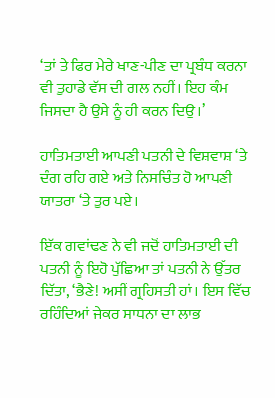‘ਤਾਂ ਤੇ ਫਿਰ ਮੇਰੇ ਖਾਣ-ਪੀਣ ਦਾ ਪ੍ਰਬੰਧ ਕਰਨਾ ਵੀ ਤੁਹਾਡੇ ਵੱਸ ਦੀ ਗਲ ਨਹੀਂ। ਇਹ ਕੰਮ ਜਿਸਦਾ ਹੈ ਉਸੇ ਨੂੰ ਹੀ ਕਰਨ ਦਿਉ।’

ਹਾਤਿਮਤਾਈ ਆਪਣੀ ਪਤਨੀ ਦੇ ਵਿਸ਼ਵਾਸ਼ ‘ਤੇ ਦੰਗ ਰਹਿ ਗਏ ਅਤੇ ਨਿਸਚਿੰਤ ਹੋ ਆਪਣੀ ਯਾਤਰਾ ‘ਤੇ ਤੁਰ ਪਏ।

ਇੱਕ ਗਵਾਂਢਣ ਨੇ ਵੀ ਜਦੋਂ ਹਾਤਿਮਤਾਈ ਦੀ ਪਤਨੀ ਨੂੰ ਇਹੋ ਪੁੱਛਿਆ ਤਾਂ ਪਤਨੀ ਨੇ ਉੱਤਰ ਦਿੱਤਾ, ‘ਭੈਣੇ! ਅਸੀਂ ਗ੍ਰਹਿਸਤੀ ਹਾਂ। ਇਸ ਵਿੱਚ ਰਹਿੰਦਿਆਂ ਜੇਕਰ ਸਾਧਨਾ ਦਾ ਲਾਭ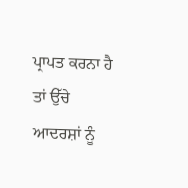ਪ੍ਰਾਪਤ ਕਰਨਾ ਹੈ ਤਾਂ ਉੱਚੇ ਆਦਰਸ਼ਾਂ ਨੂੰ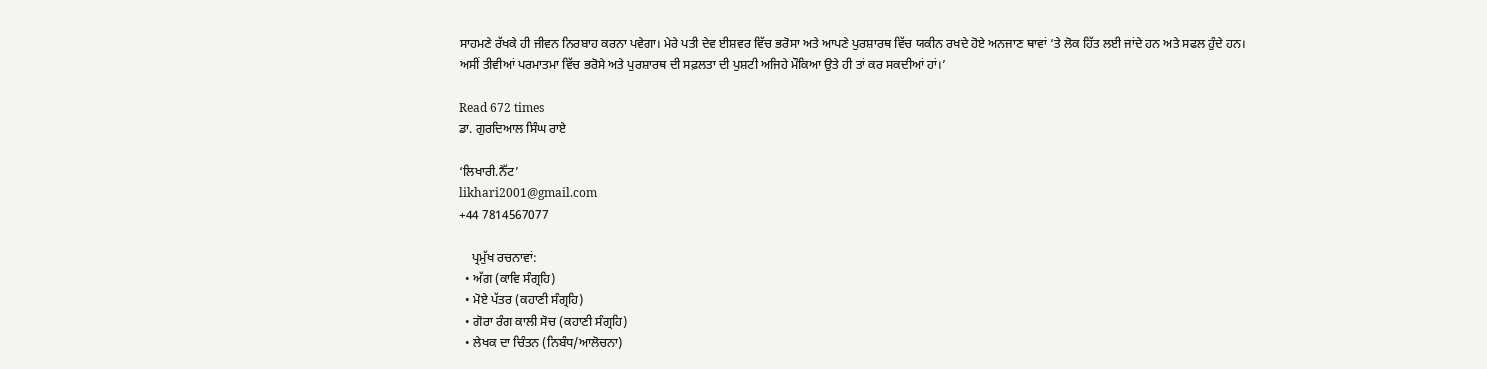ਸਾਹਮਣੇ ਰੱਖਕੇ ਹੀ ਜੀਵਨ ਨਿਰਬਾਹ ਕਰਨਾ ਪਵੇਗਾ। ਮੇਰੇ ਪਤੀ ਦੇਵ ਈਸ਼ਵਰ ਵਿੱਚ ਭਰੋਸਾ ਅਤੇ ਆਪਣੇ ਪੁਰਸ਼ਾਰਥ ਵਿੱਚ ਯਕੀਨ ਰਖਦੇ ਹੋਏ ਅਨਜਾਣ ਥਾਵਾਂ ‘ਤੇ ਲੋਕ ਹਿੱਤ ਲਈ ਜਾਂਦੇ ਹਨ ਅਤੇ ਸਫਲ ਹੁੰਦੇ ਹਨ। ਅਸੀਂ ਤੀਵੀਆਂ ਪਰਮਾਤਮਾ ਵਿੱਚ ਭਰੋਸੇ ਅਤੇ ਪੁਰਸ਼ਾਰਥ ਦੀ ਸਫ਼ਲਤਾ ਦੀ ਪੁਸ਼ਟੀ ਅਜਿਹੇ ਮੌਕਿਆ ਉਤੇ ਹੀ ਤਾਂ ਕਰ ਸਕਦੀਆਂ ਹਾਂ।’

Read 672 times
ਡਾ. ਗੁਰਦਿਆਲ ਸਿੰਘ ਰਾਏ

‘ਲਿਖਾਰੀ.ਨੈੱਟ’
likhari2001@gmail.com
+44 7814567077

    ਪ੍ਰਮੁੱਖ ਰਚਨਾਵਾਂ:
  • ਅੱਗ (ਕਾਵਿ ਸੰਗ੍ਰਹਿ)
  • ਮੋਏ ਪੱਤਰ (ਕਹਾਣੀ ਸੰਗ੍ਰਹਿ)
  • ਗੋਰਾ ਰੰਗ ਕਾਲੀ ਸੋਚ (ਕਹਾਣੀ ਸੰਗ੍ਰਹਿ)
  • ਲੇਖਕ ਦਾ ਚਿੰਤਨ (ਨਿਬੰਧ/ਆਲੋਚਨਾ)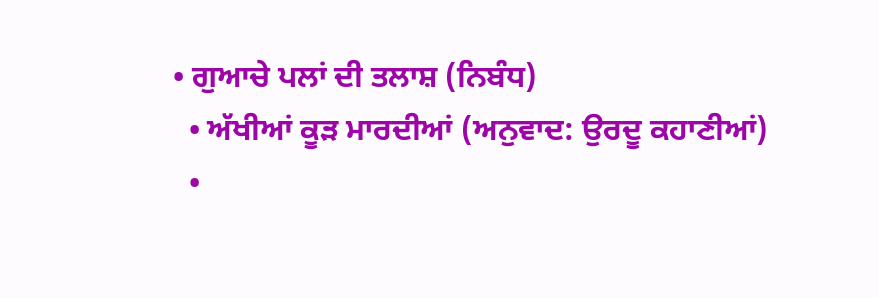• ਗੁਆਚੇ ਪਲਾਂ ਦੀ ਤਲਾਸ਼ (ਨਿਬੰਧ)
  • ਅੱਖੀਆਂ ਕੂੜ ਮਾਰਦੀਆਂ (ਅਨੁਵਾਦ: ਉਰਦੂ ਕਹਾਣੀਆਂ)
  •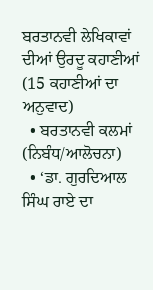ਬਰਤਾਨਵੀ ਲੇਖਿਕਾਵਾਂ ਦੀਆਂ ਉਰਦੂ ਕਹਾਣੀਆਂ (15 ਕਹਾਣੀਆਂ ਦਾ ਅਨੁਵਾਦ)
  • ਬਰਤਾਨਵੀ ਕਲਮਾਂ (ਨਿਬੰਧ/ਆਲੋਚਨਾ)
  • ‘ਡਾ. ਗੁਰਦਿਆਲ ਸਿੰਘ ਰਾਏ ਦਾ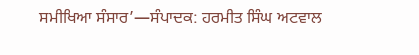ਸਮੀਖਿਆ ਸੰਸਾਰ’—ਸੰਪਾਦਕ: ਹਰਮੀਤ ਸਿੰਘ ਅਟਵਾਲ